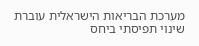מערכת הבריאות הישראלית עוברת שינוי תפיסתי ביחס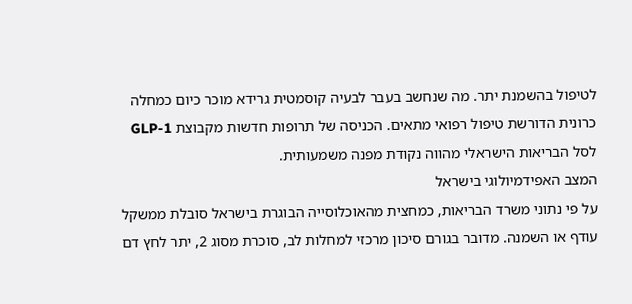לטיפול בהשמנת יתר. מה שנחשב בעבר לבעיה קוסמטית גרידא מוכר כיום כמחלה כרונית הדורשת טיפול רפואי מתאים. הכניסה של תרופות חדשות מקבוצת GLP-1 לסל הבריאות הישראלי מהווה נקודת מפנה משמעותית.
המצב האפידמיולוגי בישראל
על פי נתוני משרד הבריאות, כמחצית מהאוכלוסייה הבוגרת בישראל סובלת ממשקל עודף או השמנה. מדובר בגורם סיכון מרכזי למחלות לב, סוכרת מסוג 2, יתר לחץ דם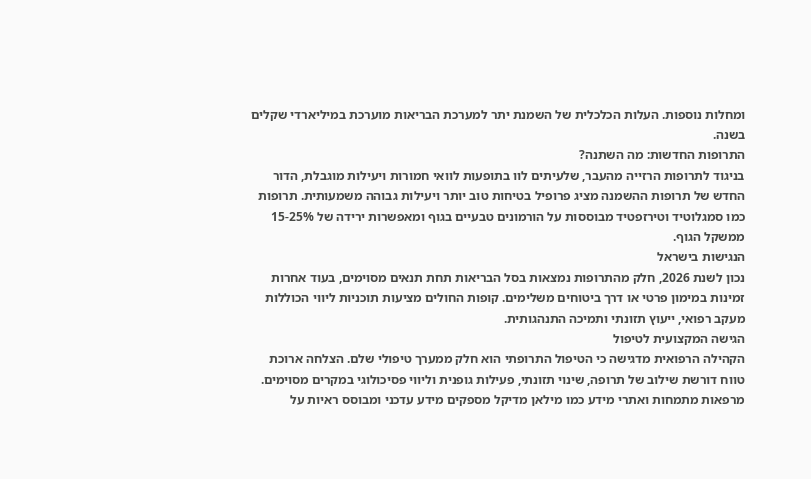ומחלות נוספות. העלות הכלכלית של השמנת יתר למערכת הבריאות מוערכת במיליארדי שקלים בשנה.
התרופות החדשות: מה השתנה?
בניגוד לתרופות הרזייה מהעבר, שלעיתים לוו בתופעות לוואי חמורות ויעילות מוגבלת, הדור החדש של תרופות ההשמנה מציג פרופיל בטיחות טוב יותר ויעילות גבוהה משמעותית. תרופות כמו סמגלוטיד וטירזפטיד מבוססות על הורמונים טבעיים בגוף ומאפשרות ירידה של 15-25% ממשקל הגוף.
הנגישות בישראל
נכון לשנת 2026, חלק מהתרופות נמצאות בסל הבריאות תחת תנאים מסוימים, בעוד אחרות זמינות במימון פרטי או דרך ביטוחים משלימים. קופות החולים מציעות תוכניות ליווי הכוללות מעקב רפואי, ייעוץ תזונתי ותמיכה התנהגותית.
הגישה המקצועית לטיפול
הקהילה הרפואית מדגישה כי הטיפול התרופתי הוא חלק ממערך טיפולי שלם. הצלחה ארוכת טווח דורשת שילוב של תרופה, שינוי תזונתי, פעילות גופנית וליווי פסיכולוגי במקרים מסוימים. מרפאות מתמחות ואתרי מידע כמו מילאן מדיקל מספקים מידע עדכני ומבוסס ראיות על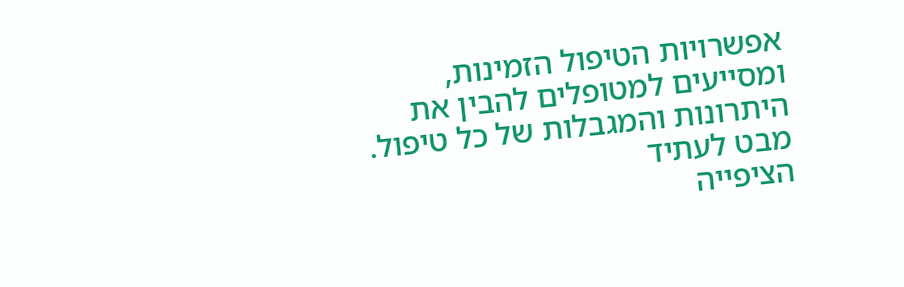אפשרויות הטיפול הזמינות, ומסייעים למטופלים להבין את היתרונות והמגבלות של כל טיפול.
מבט לעתיד
הציפייה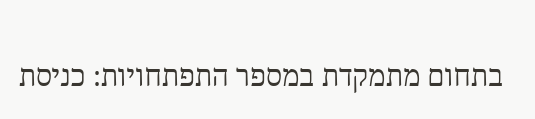בתחום מתמקדת במספר התפתחויות: כניסת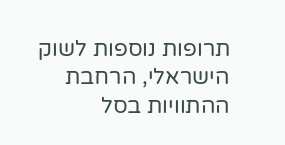תרופות נוספות לשוק הישראלי, הרחבת ההתוויות בסל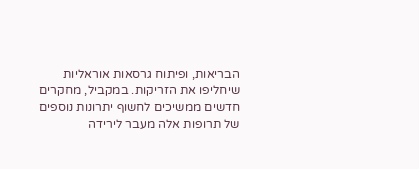הבריאות, ופיתוח גרסאות אוראליות שיחליפו את הזריקות. במקביל, מחקרים חדשים ממשיכים לחשוף יתרונות נוספים של תרופות אלה מעבר לירידה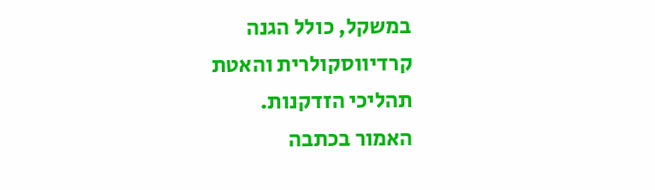במשקל, כולל הגנה קרדיווסקולרית והאטת תהליכי הזדקנות.
האמור בכתבה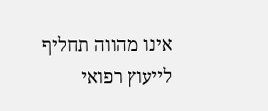אינו מהווה תחליף לייעוץ רפואי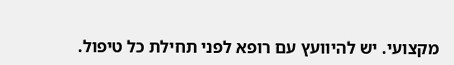מקצועי. יש להיוועץ עם רופא לפני תחילת כל טיפול.